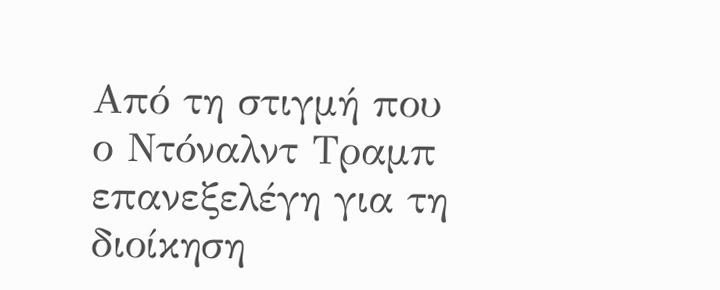Από τη στιγμή που ο Ντόναλντ Τραμπ επανεξελέγη για τη διοίκηση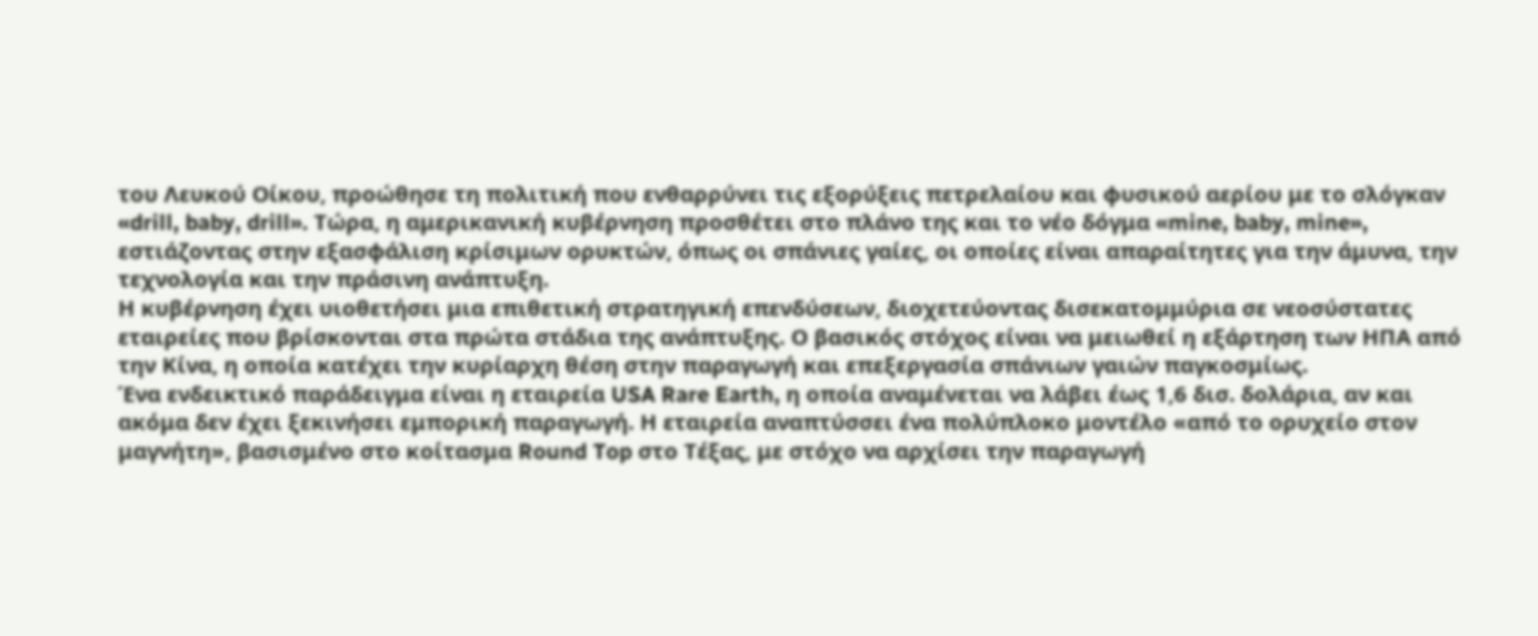του Λευκού Οίκου, προώθησε τη πολιτική που ενθαρρύνει τις εξορύξεις πετρελαίου και φυσικού αερίου με το σλόγκαν «drill, baby, drill». Τώρα, η αμερικανική κυβέρνηση προσθέτει στο πλάνο της και το νέο δόγμα «mine, baby, mine», εστιάζοντας στην εξασφάλιση κρίσιμων ορυκτών, όπως οι σπάνιες γαίες, οι οποίες είναι απαραίτητες για την άμυνα, την τεχνολογία και την πράσινη ανάπτυξη.
Η κυβέρνηση έχει υιοθετήσει μια επιθετική στρατηγική επενδύσεων, διοχετεύοντας δισεκατομμύρια σε νεοσύστατες εταιρείες που βρίσκονται στα πρώτα στάδια της ανάπτυξης. Ο βασικός στόχος είναι να μειωθεί η εξάρτηση των ΗΠΑ από την Κίνα, η οποία κατέχει την κυρίαρχη θέση στην παραγωγή και επεξεργασία σπάνιων γαιών παγκοσμίως.
Ένα ενδεικτικό παράδειγμα είναι η εταιρεία USA Rare Earth, η οποία αναμένεται να λάβει έως 1,6 δισ. δολάρια, αν και ακόμα δεν έχει ξεκινήσει εμπορική παραγωγή. Η εταιρεία αναπτύσσει ένα πολύπλοκο μοντέλο «από το ορυχείο στον μαγνήτη», βασισμένο στο κοίτασμα Round Top στο Τέξας, με στόχο να αρχίσει την παραγωγή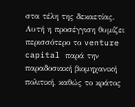στα τέλη της δεκαετίας. Αυτή η προσέγγιση θυμίζει περισσότερο το venture capital παρά την παραδοσιακή βιομηχανική πολιτική, καθώς το κράτος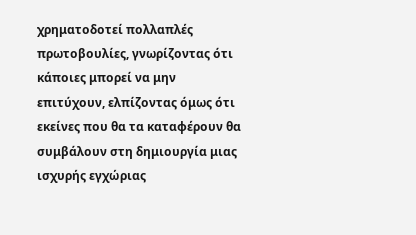χρηματοδοτεί πολλαπλές πρωτοβουλίες, γνωρίζοντας ότι κάποιες μπορεί να μην επιτύχουν, ελπίζοντας όμως ότι εκείνες που θα τα καταφέρουν θα συμβάλουν στη δημιουργία μιας ισχυρής εγχώριας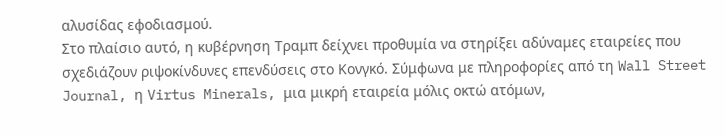αλυσίδας εφοδιασμού.
Στο πλαίσιο αυτό, η κυβέρνηση Τραμπ δείχνει προθυμία να στηρίξει αδύναμες εταιρείες που σχεδιάζουν ριψοκίνδυνες επενδύσεις στο Κονγκό. Σύμφωνα με πληροφορίες από τη Wall Street Journal, η Virtus Minerals, μια μικρή εταιρεία μόλις οκτώ ατόμων,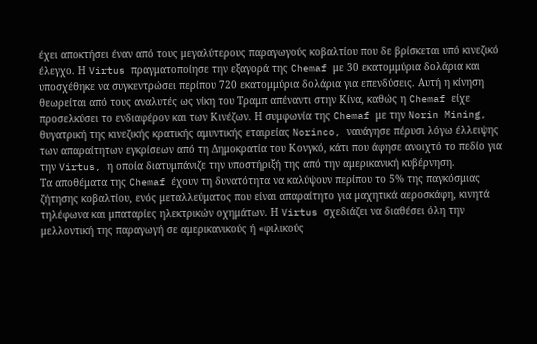έχει αποκτήσει έναν από τους μεγαλύτερους παραγωγούς κοβαλτίου που δε βρίσκεται υπό κινεζικό έλεγχο. Η Virtus πραγματοποίησε την εξαγορά της Chemaf με 30 εκατομμύρια δολάρια και υποσχέθηκε να συγκεντρώσει περίπου 720 εκατομμύρια δολάρια για επενδύσεις. Αυτή η κίνηση θεωρείται από τους αναλυτές ως νίκη του Τραμπ απέναντι στην Κίνα, καθώς η Chemaf είχε προσελκύσει το ενδιαφέρον και των Κινέζων. Η συμφωνία της Chemaf με την Norin Mining, θυγατρική της κινεζικής κρατικής αμυντικής εταιρείας Norinco, ναυάγησε πέρυσι λόγω έλλειψης των απαραίτητων εγκρίσεων από τη Δημοκρατία του Κονγκό, κάτι που άφησε ανοιχτό το πεδίο για την Virtus, η οποία διατυμπάνιζε την υποστήριξή της από την αμερικανική κυβέρνηση.
Τα αποθέματα της Chemaf έχουν τη δυνατότητα να καλύψουν περίπου το 5% της παγκόσμιας ζήτησης κοβαλτίου, ενός μεταλλεύματος που είναι απαραίτητο για μαχητικά αεροσκάφη, κινητά τηλέφωνα και μπαταρίες ηλεκτρικών οχημάτων. Η Virtus σχεδιάζει να διαθέσει όλη την μελλοντική της παραγωγή σε αμερικανικούς ή «φιλικούς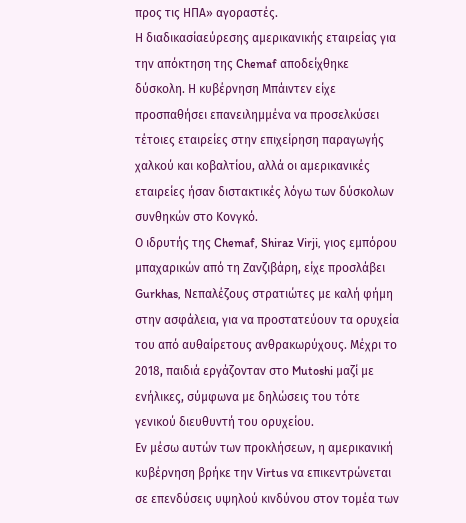προς τις ΗΠΑ» αγοραστές.
Η διαδικασίαεύρεσης αμερικανικής εταιρείας για την απόκτηση της Chemaf αποδείχθηκε δύσκολη. Η κυβέρνηση Μπάιντεν είχε προσπαθήσει επανειλημμένα να προσελκύσει τέτοιες εταιρείες στην επιχείρηση παραγωγής χαλκού και κοβαλτίου, αλλά οι αμερικανικές εταιρείες ήσαν διστακτικές λόγω των δύσκολων συνθηκών στο Κονγκό.
Ο ιδρυτής της Chemaf, Shiraz Virji, γιος εμπόρου μπαχαρικών από τη Ζανζιβάρη, είχε προσλάβει Gurkhas, Νεπαλέζους στρατιώτες με καλή φήμη στην ασφάλεια, για να προστατεύουν τα ορυχεία του από αυθαίρετους ανθρακωρύχους. Μέχρι το 2018, παιδιά εργάζονταν στο Mutoshi μαζί με ενήλικες, σύμφωνα με δηλώσεις του τότε γενικού διευθυντή του ορυχείου.
Εν μέσω αυτών των προκλήσεων, η αμερικανική κυβέρνηση βρήκε την Virtus να επικεντρώνεται σε επενδύσεις υψηλού κινδύνου στον τομέα των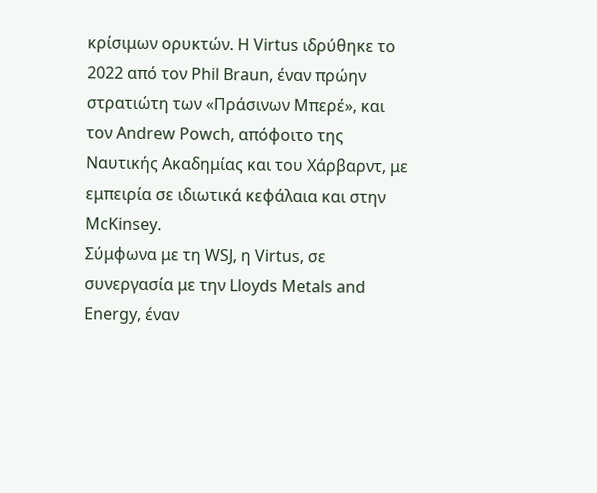κρίσιμων ορυκτών. Η Virtus ιδρύθηκε το 2022 από τον Phil Braun, έναν πρώην στρατιώτη των «Πράσινων Μπερέ», και τον Andrew Powch, απόφοιτο της Ναυτικής Ακαδημίας και του Χάρβαρντ, με εμπειρία σε ιδιωτικά κεφάλαια και στην McKinsey.
Σύμφωνα με τη WSJ, η Virtus, σε συνεργασία με την Lloyds Metals and Energy, έναν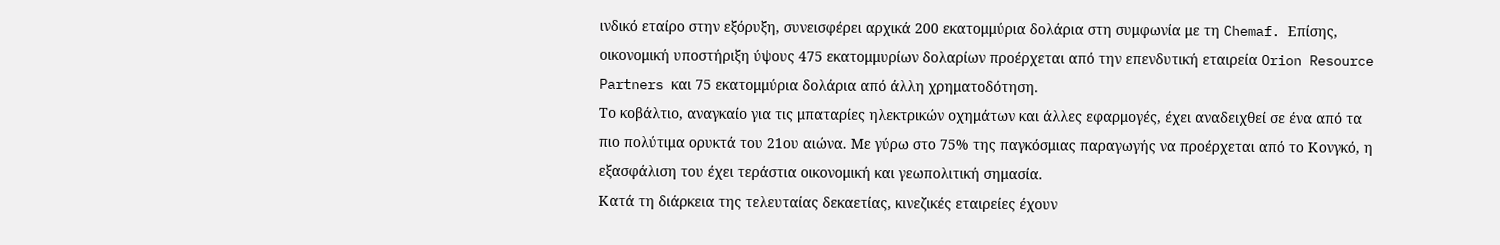ινδικό εταίρο στην εξόρυξη, συνεισφέρει αρχικά 200 εκατομμύρια δολάρια στη συμφωνία με τη Chemaf. Επίσης, οικονομική υποστήριξη ύψους 475 εκατομμυρίων δολαρίων προέρχεται από την επενδυτική εταιρεία Orion Resource Partners και 75 εκατομμύρια δολάρια από άλλη χρηματοδότηση.
Το κοβάλτιο, αναγκαίο για τις μπαταρίες ηλεκτρικών οχημάτων και άλλες εφαρμογές, έχει αναδειχθεί σε ένα από τα πιο πολύτιμα ορυκτά του 21ου αιώνα. Με γύρω στο 75% της παγκόσμιας παραγωγής να προέρχεται από το Κονγκό, η εξασφάλιση του έχει τεράστια οικονομική και γεωπολιτική σημασία.
Κατά τη διάρκεια της τελευταίας δεκαετίας, κινεζικές εταιρείες έχουν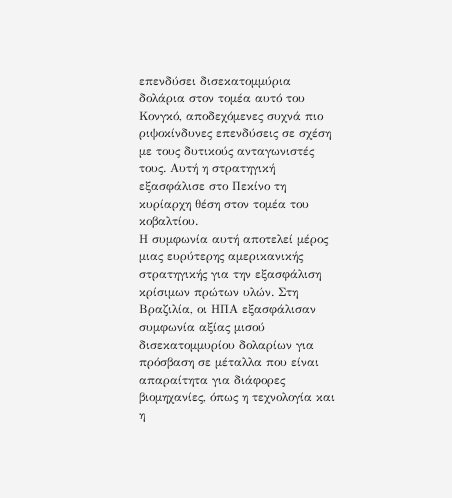επενδύσει δισεκατομμύρια δολάρια στον τομέα αυτό του Κονγκό, αποδεχόμενες συχνά πιο ριψοκίνδυνες επενδύσεις σε σχέση με τους δυτικούς ανταγωνιστές τους. Αυτή η στρατηγική εξασφάλισε στο Πεκίνο τη κυρίαρχη θέση στον τομέα του κοβαλτίου.
Η συμφωνία αυτή αποτελεί μέρος μιας ευρύτερης αμερικανικής στρατηγικής για την εξασφάλιση κρίσιμων πρώτων υλών. Στη Βραζιλία, οι ΗΠΑ εξασφάλισαν συμφωνία αξίας μισού δισεκατομμυρίου δολαρίων για πρόσβαση σε μέταλλα που είναι απαραίτητα για διάφορες βιομηχανίες, όπως η τεχνολογία και η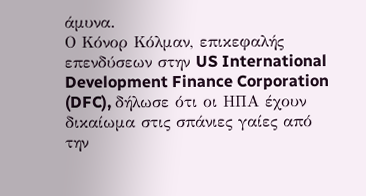άμυνα.
Ο Κόνορ Κόλμαν, επικεφαλής επενδύσεων στην US International Development Finance Corporation (DFC), δήλωσε ότι οι ΗΠΑ έχουν δικαίωμα στις σπάνιες γαίες από την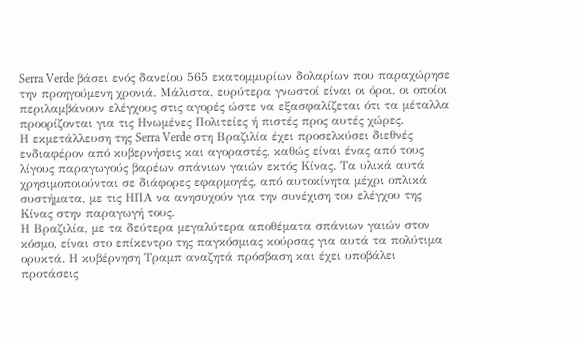Serra Verde βάσει ενός δανείου 565 εκατομμυρίων δολαρίων που παραχώρησε την προηγούμενη χρονιά. Μάλιστα, ευρύτερα γνωστοί είναι οι όροι, οι οποίοι περιλαμβάνουν ελέγχους στις αγορές ώστε να εξασφαλίζεται ότι τα μέταλλα προορίζονται για τις Ηνωμένες Πολιτείες ή πιστές προς αυτές χώρες.
Η εκμετάλλευση της Serra Verde στη Βραζιλία έχει προσελκύσει διεθνές ενδιαφέρον από κυβερνήσεις και αγοραστές, καθώς είναι ένας από τους λίγους παραγωγούς βαρέων σπάνιων γαιών εκτός Κίνας. Τα υλικά αυτά χρησιμοποιούνται σε διάφορες εφαρμογές, από αυτοκίνητα μέχρι οπλικά συστήματα, με τις ΗΠΑ να ανησυχούν για την συνέχιση του ελέγχου της Κίνας στην παραγωγή τους.
Η Βραζιλία, με τα δεύτερα μεγαλύτερα αποθέματα σπάνιων γαιών στον κόσμο, είναι στο επίκεντρο της παγκόσμιας κούρσας για αυτά τα πολύτιμα ορυκτά. Η κυβέρνηση Τραμπ αναζητά πρόσβαση και έχει υποβάλει προτάσεις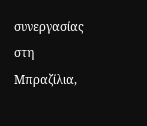συνεργασίας στη Μπραζίλια,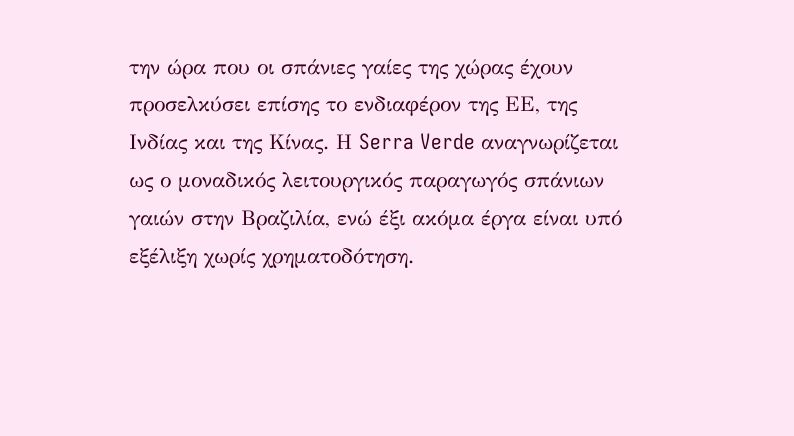την ώρα που οι σπάνιες γαίες της χώρας έχουν προσελκύσει επίσης το ενδιαφέρον της ΕΕ, της Ινδίας και της Κίνας. Η Serra Verde αναγνωρίζεται ως ο μοναδικός λειτουργικός παραγωγός σπάνιων γαιών στην Βραζιλία, ενώ έξι ακόμα έργα είναι υπό εξέλιξη χωρίς χρηματοδότηση.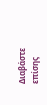Διαβάστε επίσης